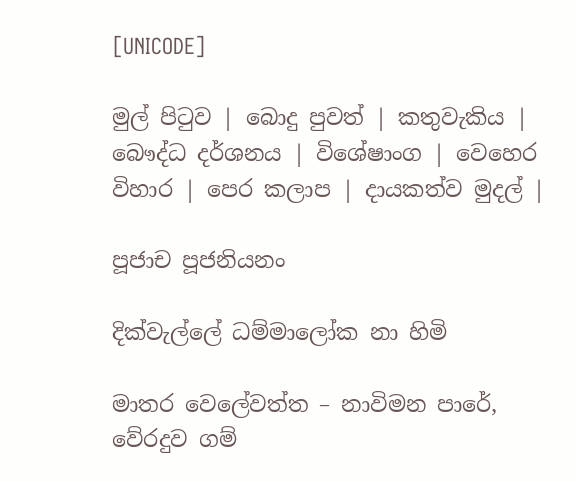[UNICODE]

මුල් පිටුව | බොදු පුවත් | කතුවැකිය | බෞද්ධ දර්ශනය | විශේෂාංග | වෙහෙර විහාර | පෙර කලාප | දායකත්ව මුදල් |

පූජාච පූජනියනං

දික්වැල්ලේ ධම්මාලෝක නා හිමි

මාතර වෙලේවත්ත – නාවිමන පාරේ, වේරදුව ගම්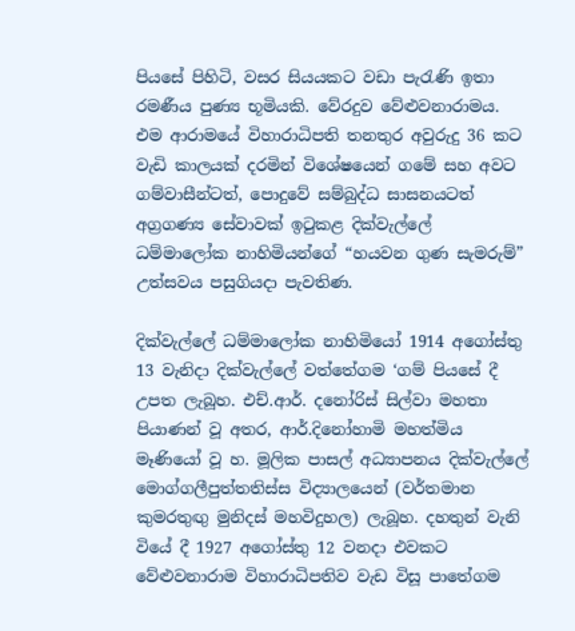පියසේ පිහිටි, වසර සියයකට වඩා පැරැණි ඉතා රමණීය පුණ්‍ය භූමියකි. වේරදුව වේළුවනාරාමය. එම ආරාමයේ විහාරාධිපති තනතුර අවුරුදු 36 කට වැඩි කාලයක් දරමින් විශේෂයෙන් ගමේ සහ අවට ගම්වාසීන්ටත්, පොදුවේ සම්බුද්ධ සාසනයටත් අග්‍රගණ්‍ය සේවාවක් ඉටුකළ දික්වැල්ලේ ධම්මාලෝක නාහිමියන්ගේ “හයවන ගුණ සැමරුම්” උත්සවය පසුගියදා පැවතිණ.

දික්වැල්ලේ ධම්මාලෝක නාහිමියෝ 1914 අගෝස්තු 13 වැනිදා දික්වැල්ලේ වත්තේගම ‘ගම් පියසේ දී උපත ලැබූහ. එච්.ආර්. දනෝරිස් සිල්වා මහතා පියාණන් වූ අතර, ආර්.දිනෝහාමි මහත්මිය මෑණියෝ වූ හ. මූලික පාසල් අධ්‍යාපනය දික්වැල්ලේ මොග්ගලීපුත්තතිස්ස විද්‍යාලයෙන් (වර්තමාන කුමරතුඟු මුනිදස් මහවිදුහල) ලැබූහ. දහතුන් වැනි වියේ දී 1927 අගෝස්තු 12 වනදා එවකට වේළුවනාරාම විහාරාධිපතිව වැඩ විසූ පාතේගම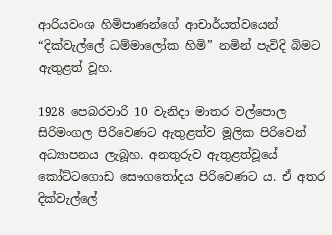ආරියවංශ හිමිපාණන්ගේ ආචාර්යත්වයෙන් “දික්වැල්ලේ ධම්මාලෝක හිමි” නමින් පැවිදි බිමට ඇතුළත් වූහ.

1928 පෙබරවාරි 10 වැනිදා මාතර වල්පොල සිරිමංගල පිරිවෙණට ඇතුළත්ව මූලික පිරිවෙන් අධ්‍යාපනය ලැබූහ. අනතුරුව ඇතුළත්වූයේ කෝට්ටගොඩ සෞගතෝදය පිරිවෙණට ය. ඒ අතර දික්වැල්ලේ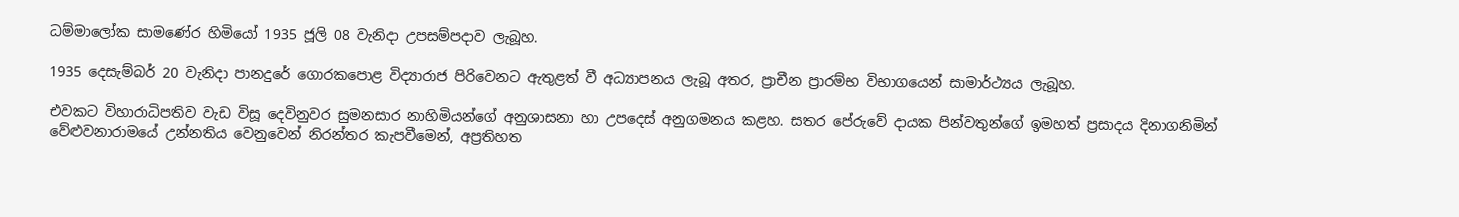ධම්මාලෝක සාමණේර හිමියෝ 1935 ජූලි 08 වැනිදා උපසම්පදාව ලැබූහ.

1935 දෙසැම්බර් 20 වැනිදා පානදුරේ ගොරකපොළ විද්‍යාරාජ පිරිවෙනට ඇතුළත් වී අධ්‍යාපනය ලැබූ අතර, ප්‍රාචීන ප්‍රාරම්භ විභාගයෙන් සාමාර්ථ්‍යය ලැබූහ.

එවකට විහාරාධිපතිව වැඩ විසූ දෙවිනුවර සුමනසාර නාහිමියන්ගේ අනුශාසනා හා උපදෙස් අනුගමනය කළහ. සතර පේරුවේ දායක පින්වතුන්ගේ ඉමහත් ප්‍රසාදය දිනාගනිමින් වේළුවනාරාමයේ උන්නතිය වෙනුවෙන් නිරන්තර කැපවීමෙන්, අප්‍රතිහත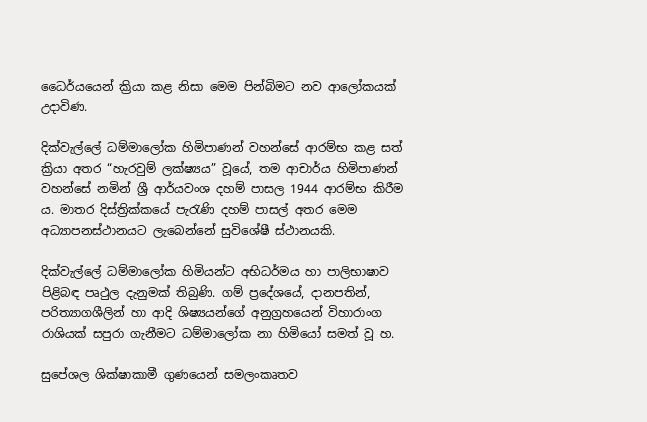ධෛර්යයෙන් ක්‍රියා කළ නිසා මෙම පින්බිමට නව ආලෝකයක් උදාවිණ.

දික්වැල්ලේ ධම්මාලෝක හිමිපාණන් වහන්සේ ආරම්භ කළ සත් ක්‍රියා අතර “හැරවුම් ලක්ෂ්‍යය” වූයේ, තම ආචාර්ය හිමිපාණන් වහන්සේ නමින් ශ්‍රී ආර්යවංශ දහම් පාසල 1944 ආරම්භ කිරීම ය. මාතර දිස්ත්‍රික්කයේ පැරැණි දහම් පාසල් අතර මෙම අධ්‍යාපනස්ථානයට ලැබෙන්නේ සුවිශේෂී ස්ථානයකි.

දික්වැල්ලේ ධම්මාලෝක හිමියන්ට අභිධර්මය හා පාලිභාෂාව පිළිබඳ පෘථුල දැනුමක් තිබුණි. ගම් ප්‍රදේශයේ, දානපතින්, පරිත්‍යාගශීලින් හා ආදි ශිෂ්‍යයන්ගේ අනුග්‍රහයෙන් විහාරාංග රාශියක් සපුරා ගැනීමට ධම්මාලෝක නා හිමියෝ සමත් වූ හ.

සුපේශල ශික්ෂාකාමී ගුණයෙන් සමලංකෘතව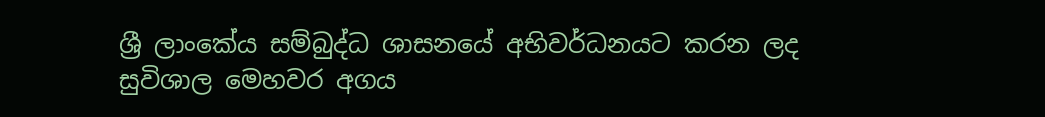ශ්‍රී ලාංකේය සම්බුද්ධ ශාසනයේ අභිවර්ධනයට කරන ලද සුවිශාල මෙහවර අගය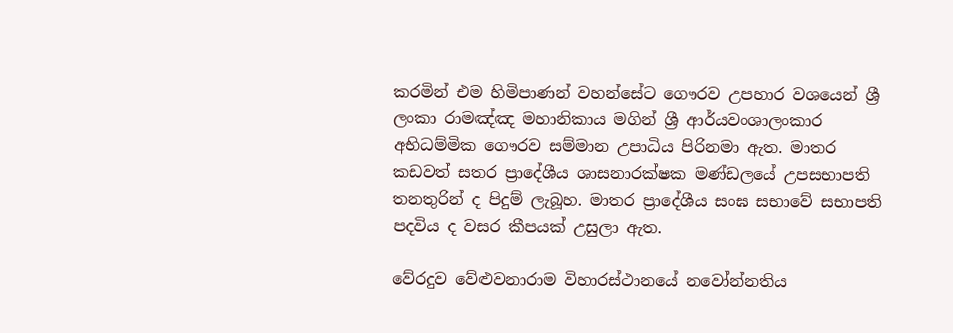කරමින් එම හිමිපාණන් වහන්සේට ගෞරව උපහාර වශයෙන් ශ්‍රී ලංකා රාමඤ්ඤ මහානිකාය මගින් ශ්‍රී ආර්යවංශාලංකාර අභිධම්මික ගෞරව සම්මාන උපාධිය පිරිනමා ඇත. මාතර කඩවත් සතර ප්‍රාදේශීය ශාසනාරක්ෂක මණ්ඩලයේ උපසභාපති තනතුරින් ද පිදුම් ලැබූහ. මාතර ප්‍රාදේශීය සංඝ සභාවේ සභාපති පදවිය ද වසර කීපයක් උසුලා ඇත.

වේරදුව වේළුවනාරාම විහාරස්ථානයේ නවෝන්නතිය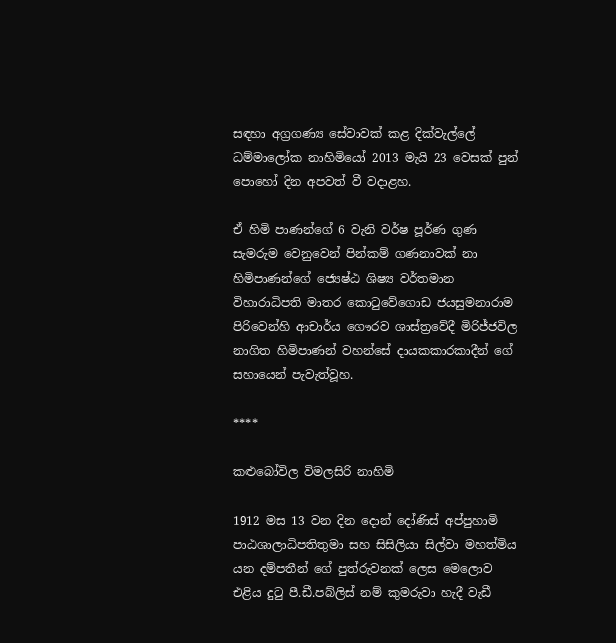සඳහා අග්‍රගණ්‍ය සේවාවක් කළ දික්වැල්ලේ ධම්මාලෝක නාහිමියෝ 2013 මැයි 23 වෙසක් පුන් පොහෝ දින අපවත් වී වදාළහ.

ඒ හිමි පාණන්ගේ 6 වැනි වර්ෂ පූර්ණ ගුණ සැමරුම වෙනුවෙන් පින්කම් ගණනාවක් නා හිමිපාණන්ගේ ජ්‍යෙෂ්ඨ ශිෂ්‍ය වර්තමාන විහාරාධිපති මාතර කොටුවේගොඩ ජයසුමනාරාම පිරිවෙන්හි ආචාර්ය ගෞරව ශාස්ත්‍රවේදී මිරිජ්ජවිල නාගිත හිමිපාණන් වහන්සේ දායකකාරකාදීන් ගේ සහායෙන් පැවැත්වූහ.

****

කළුබෝවිල විමලසිරි නාහිමි

1912 මස 13 වන දින දොන් දෝණිස් අප්පුහාමි පාඨශාලාධිපතිතුමා සහ සිසිලියා සිල්වා මහත්මිය යන දම්පතීන් ගේ පුත්රුවනක් ලෙස මෙලොව එළිය දුටු පී.ඩී.පබ්ලිස් නම් කුමරුවා හැදී වැඩී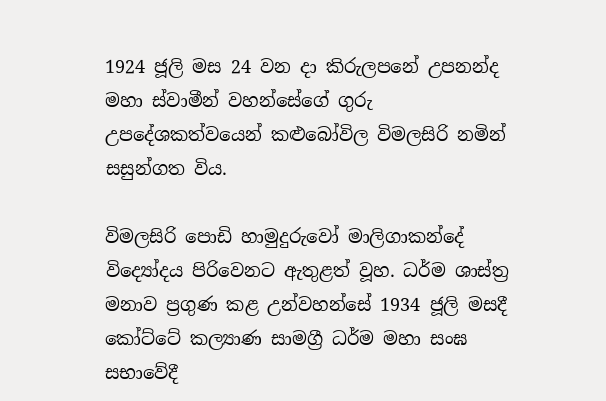1924 ජූලි මස 24 වන දා කිරුලපනේ උපනන්ද මහා ස්වාමීන් වහන්සේගේ ගුරු උපදේශකත්වයෙන් කළුබෝවිල විමලසිරි නමින් සසුන්ගත විය.

විමලසිරි පොඩි හාමුදුරුවෝ මාලිගාකන්දේ විද්‍යෝදය පිරිවෙනට ඇතුළත් වූහ. ධර්ම ශාස්ත්‍ර මනාව ප්‍රගුණ කළ උන්වහන්සේ 1934 ජූලි මසදී කෝට්ටේ කල්‍යාණ සාමග්‍රී ධර්ම මහා සංඝ සභාවේදී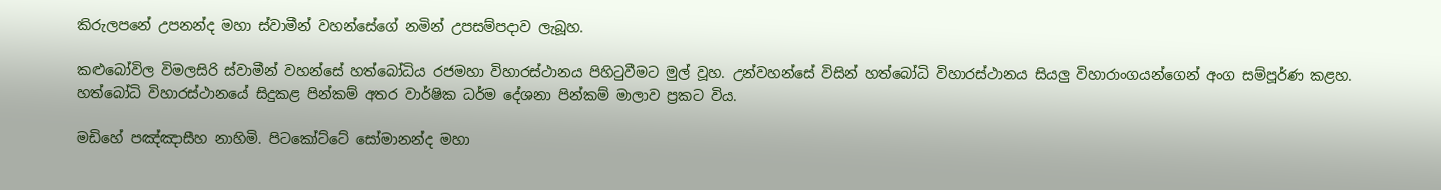කිරුලපනේ උපනන්ද මහා ස්වාමීන් වහන්සේගේ නමින් උපසම්පදාව ලැබූහ.

කළුබෝවිල විමලසිරි ස්වාමීන් වහන්සේ හත්බෝධිය රජමහා විහාරස්ථානය පිහිටුවීමට මුල් වූහ. උන්වහන්සේ විසින් හත්බෝධි විහාරස්ථානය සියලු විහාරාංගයන්ගෙන් අංග සම්පූර්ණ කළහ. හත්බෝධි විහාරස්ථානයේ සිදුකළ පින්කම් අතර වාර්ෂික ධර්ම දේශනා පින්කම් මාලාව ප්‍රකට විය.

මඩිහේ පඤ්ඤාසීහ නාහිමි. පිටකෝට්ටේ සෝමානන්ද මහා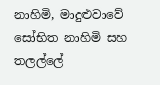නාහිමි, මාදුළුවාවේ සෝභිත නාහිමි සහ තලල්ලේ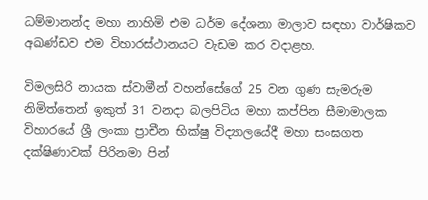ධම්මානන්ද මහා නාහිමි එම ධර්ම දේශනා මාලාව සඳහා වාර්ෂිකව අඛණ්ඩව එම විහාරස්ථානයට වැඩම කර වදාළහ.

විමලසිරි නායක ස්වාමීන් වහන්සේගේ 25 වන ගුණ සැමරුම නිමිත්තෙන් ඉකුත් 31 වනදා බලපිටිය මහා කප්පින සීමාමාලක විහාරයේ ශ්‍රී ලංකා ප්‍රාචීන භික්ෂු විද්‍යාලයේදී මහා සංඝගත දක්ෂිණාවක් පිරිනමා පින්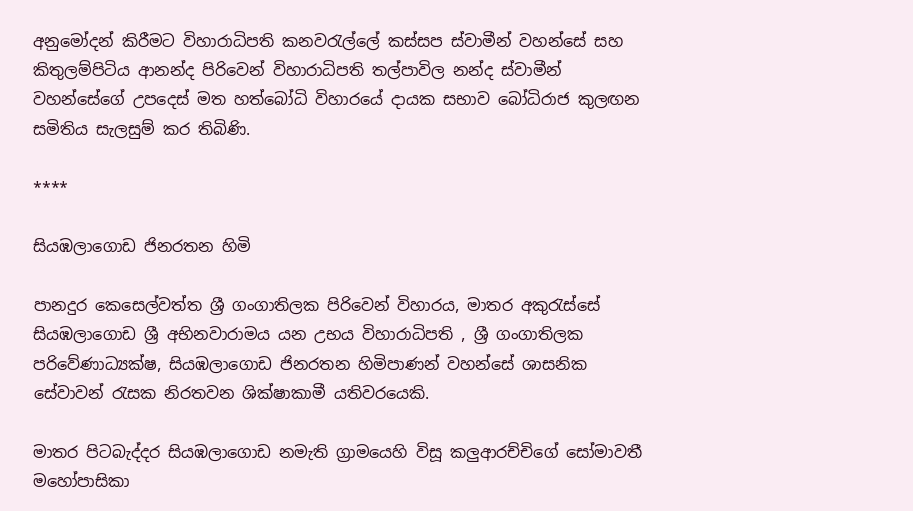අනුමෝදන් කිරීමට විහාරාධිපති කනවරැල්ලේ කස්සප ස්වාමීන් වහන්සේ සහ කිතුලම්පිටිය ආනන්ද පිරිවෙන් විහාරාධිපති තල්පාවිල නන්ද ස්වාමීන් වහන්සේගේ උපදෙස් මත හත්බෝධි විහාරයේ දායක සභාව බෝධිරාජ කුලඟන සමිතිය සැලසුම් කර තිබිණි.

****

සියඹලාගොඩ ජිනරතන හිමි

පානදුර කෙසෙල්වත්ත ශ්‍රී ගංගාතිලක පිරිවෙන් විහාරය, මාතර අකුරැස්සේ සියඹලාගොඩ ශ්‍රී අභිනවාරාමය යන උභය විහාරාධිපති , ශ්‍රී ගංගාතිලක පරිවේණාධ්‍යක්ෂ, සියඹලාගොඩ ජිනරතන හිමිපාණන් වහන්සේ ශාසනික සේවාවන් රැසක නිරතවන ශික්ෂාකාමී යතිවරයෙකි.

මාතර පිටබැද්දර සියඹලාගොඩ නමැති ග්‍රාමයෙහි විසූ කලුආරච්චිගේ සෝමාවතී මහෝපාසිකා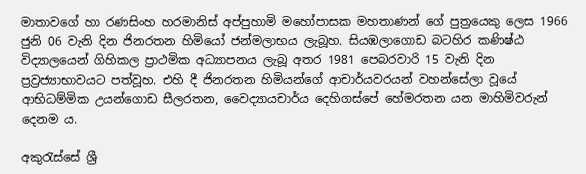මාතාවගේ හා රණසිංහ හරමානිස් අප්පුහාමි මහෝපාසක මහතාණන් ගේ පුත්‍රයෙකු ලෙස 1966 ජුනි 06 වැනි දින ජිනරතන හිමියෝ ජන්මලාභය ලැබූහ. සියඹලාගොඩ බටහිර කණිෂ්ඨ විද්‍යාලයෙන් ගිහිකල ප්‍රාථමික අධ්‍යාපනය ලැබූ අතර 1981 පෙබරවාරි 15 වැනි දින ප්‍රව්‍රජ්‍යාභාවයට පත්වූහ. එහි දී ජිනරතන හිමියන්ගේ ආචාර්යවරයන් වහන්සේලා වූයේ ආභිධම්මික උයන්ගොඩ සීලරතන, වෛද්‍යායචාර්ය දෙහිගස්පේ හේමරතන යන මාහිමිවරුන් දෙනම ය.

අකුරැස්සේ ශ්‍රී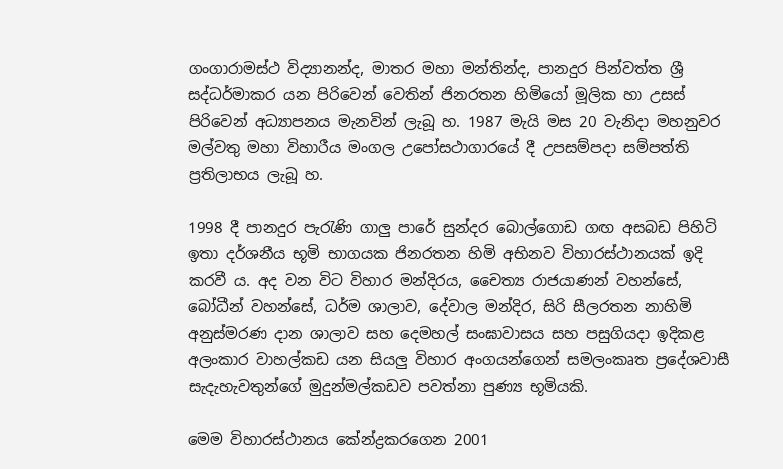ගංගාරාමස්ථ විද්‍යානන්ද, මාතර මහා මන්තින්ද, පානදුර පින්වත්ත ශ්‍රී සද්ධර්මාකර යන පිරිවෙන් වෙතින් ජිනරතන හිමියෝ මූලික හා උසස් පිරිවෙන් අධ්‍යාපනය මැනවින් ලැබූ හ. 1987 මැයි මස 20 වැනිදා මහනුවර මල්වතු මහා විහාරීය මංගල උපෝසථාගාරයේ දී උපසම්පදා සම්පත්ති ප්‍රතිලාභය ලැබූ හ.

1998 දී පානදුර පැරැණි ගාලු පාරේ සුන්දර බොල්ගොඩ ගඟ අසබඩ පිහිටි ඉතා දර්ශනීය භූමි භාගයක ජිනරතන හිමි අභිනව විහාරස්ථානයක් ඉදි කරවී ය. අද වන විට විහාර මන්දිරය, චෛත්‍ය රාජයාණන් වහන්සේ, බෝධීන් වහන්සේ, ධර්ම ශාලාව, දේවාල මන්දිර, සිරි සීලරතන නාහිමි අනුස්මරණ දාන ශාලාව සහ දෙමහල් සංඝාවාසය සහ පසුගියදා ඉදිකළ අලංකාර වාහල්කඩ යන සියලු විහාර අංගයන්ගෙන් සමලංකෘත ප්‍රදේශවාසී සැදැහැවතුන්ගේ මුදුන්මල්කඩව පවත්නා පුණ්‍ය භූමියකි.

මෙම විහාරස්ථානය කේන්ද්‍රකරගෙන 2001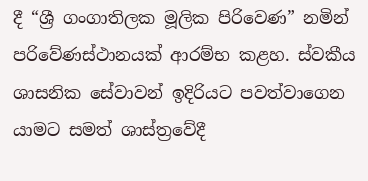දී “ශ්‍රී ගංගාතිලක මූලික පිරිවෙණ” නමින් පරිවේණස්ථානයක් ආරම්භ කළහ. ස්වකීය ශාසනික සේවාවන් ඉදිරියට පවත්වාගෙන යාමට සමත් ශාස්ත්‍රවේදී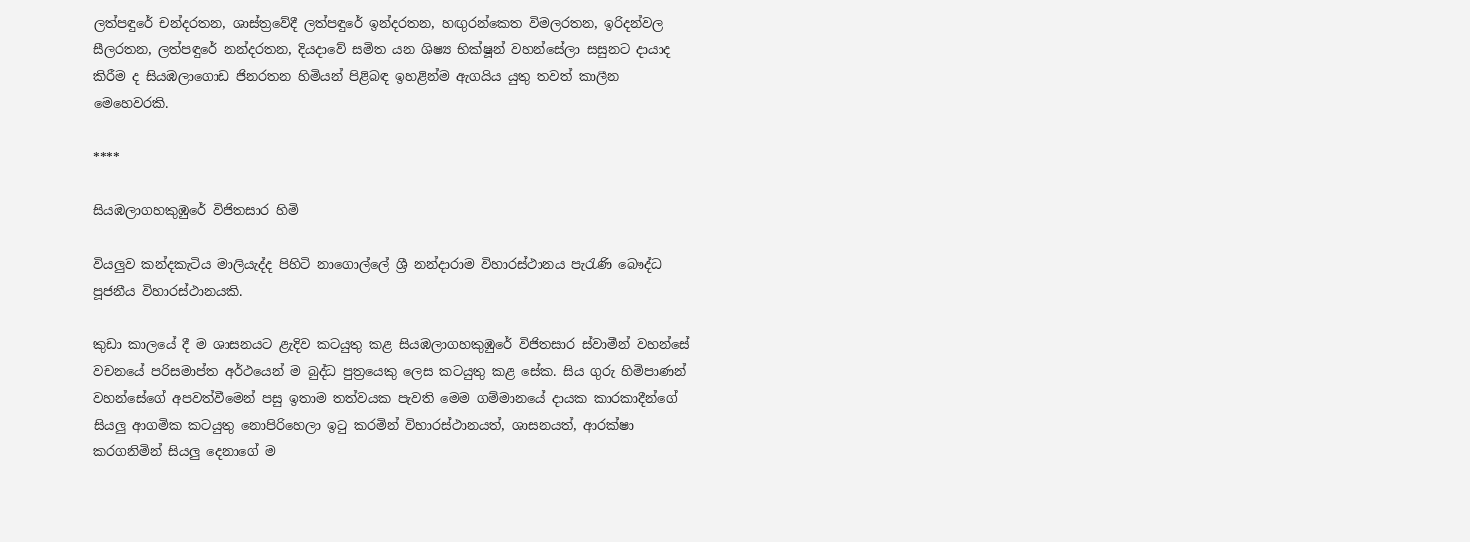ලත්පඳුරේ චන්දරතන, ශාස්ත්‍රවේදී ලත්පඳුරේ ඉන්දරතන, හඟුරන්කෙත විමලරතන, ඉරිදන්වල සීලරතන, ලත්පඳුරේ නන්දරතන, දියදාවේ සමිත යන ශිෂ්‍ය භික්ෂූන් වහන්සේලා සසුනට දායාද කිරීම ද සියඹලාගොඩ ජිනරතන හිමියන් පිළිබඳ ඉහළින්ම ඇගයිය යුතු තවත් කාලීන මෙහෙවරකි.

****

සියඹලාගහකුඹුරේ විජිතසාර හිමි

වියලුව කන්දකැටිය මාලියැද්ද පිහිටි නාගොල්ලේ ශ්‍රී නන්දාරාම විහාරස්ථානය පැරැණි බෞද්ධ පූජනීය විහාරස්ථානයකි.

කුඩා කාලයේ දී ම ශාසනයට ළැදිව කටයුතු කළ සියඹලාගහකුඹුරේ විජිතසාර ස්වාමීන් වහන්සේ වචනයේ පරිසමාප්ත අර්ථයෙන් ම බුද්ධ පුත්‍රයෙකු ලෙස කටයුතු කළ සේක. සිය ගුරු හිමිපාණන් වහන්සේගේ අපවත්වීමෙන් පසු ඉතාම තත්වයක පැවති මෙම ගම්මානයේ දායක කාරකාදීන්ගේ සියලු ආගමික කටයුතු නොපිරිහෙලා ඉටු කරමින් විහාරස්ථානයත්, ශාසනයත්, ආරක්ෂා කරගනිමින් සියලු දෙනාගේ ම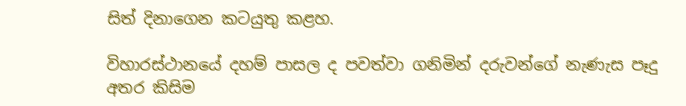සිත් දිනාගෙන කටයුතු කළහ.

විහාරස්ථානයේ දහම් පාසල ද පවත්වා ගනිමින් දරුවන්ගේ නැණැස පෑදු අතර කිසිම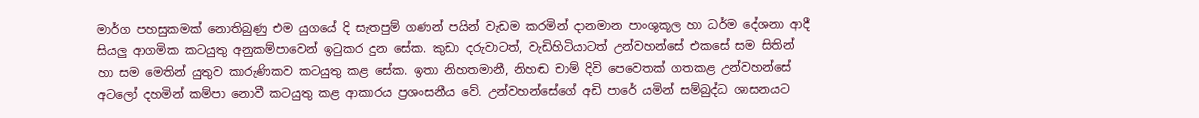මාර්ග පහසුකමක් නොතිබුණු එම යුගයේ දි සැතපුම් ගණන් පයින් වැඩම කරමින් දානමාන පාංශුකූල හා ධර්ම දේශනා ආදී සියලු ආගමික කටයුතු අනුකම්පාවෙන් ඉටුකර දුන සේක. කුඩා දරුවාටත්, වැඩිහිටියාටත් උන්වහන්සේ එකසේ සම සිතින් හා සම මෙතින් යුතුව කාරුණිකව කටයුතු කළ සේක. ඉතා නිහතමානී, නිහඬ චාම් දිවි පෙවෙතක් ගතකළ උන්වහන්සේ අටලෝ දහමින් කම්පා නොවී කටයුතු කළ ආකාරය ප්‍රශංසනීය වේ. උන්වහන්සේගේ අඩි පාරේ යමින් සම්බුද්ධ ශාසනයට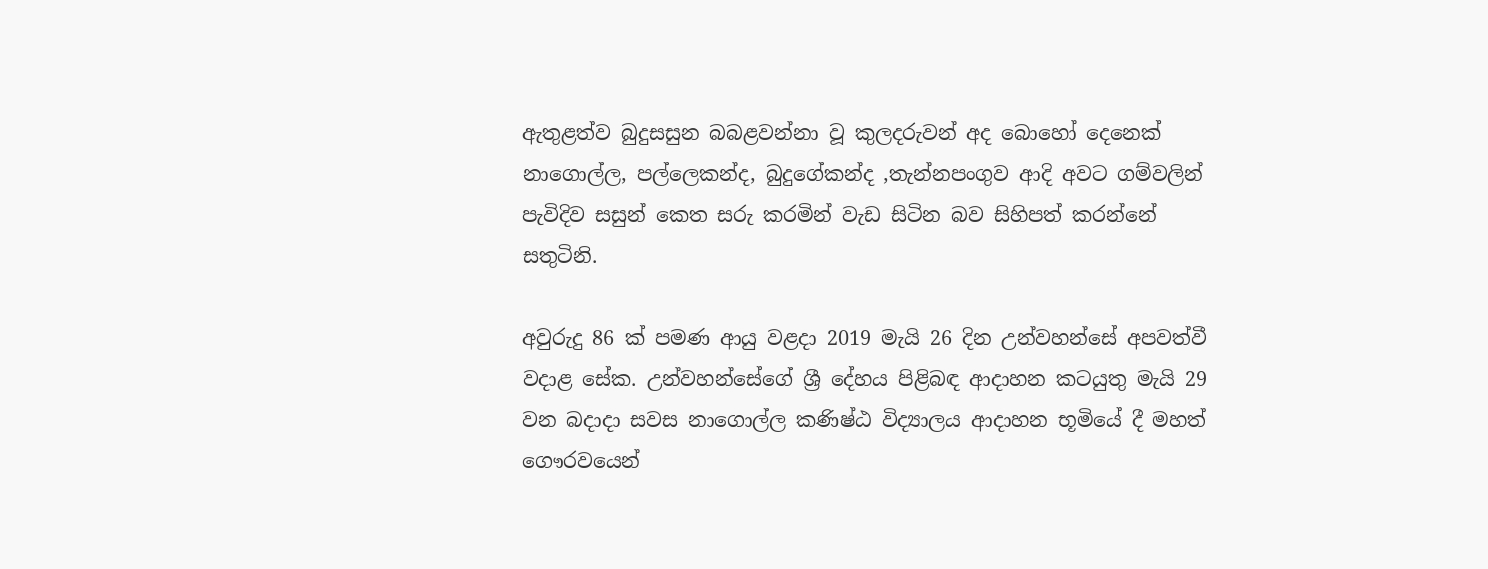ඇතුළත්ව බුදුසසුන බබළවන්නා වූ කුලදරුවන් අද බොහෝ දෙනෙක් නාගොල්ල, පල්ලෙකන්ද, බුදුගේකන්ද ,තැන්නපංගුව ආදි අවට ගම්වලින් පැවිදිව සසුන් කෙත සරු කරමින් වැඩ සිටින බව සිහිපත් කරන්නේ සතුටිනි.

අවුරුදු 86 ක් පමණ ආයු වළදා 2019 මැයි 26 දින උන්වහන්සේ අපවත්වී වදාළ සේක. උන්වහන්සේගේ ශ්‍රී දේහය පිළිබඳ ආදාහන කටයුතු මැයි 29 වන බදාදා සවස නාගොල්ල කණිෂ්ඨ විද්‍යාලය ආදාහන භූමියේ දී මහත් ගෞරවයෙන්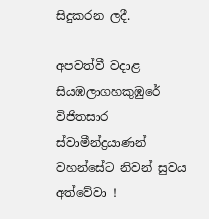සිදුකරන ලදී.

අපවත්වී වදාළ සියඹලාගහකුඹුරේ විජිතසාර ස්වාමීන්ද්‍රයාණන් වහන්සේට නිවන් සුවය අත්වේවා !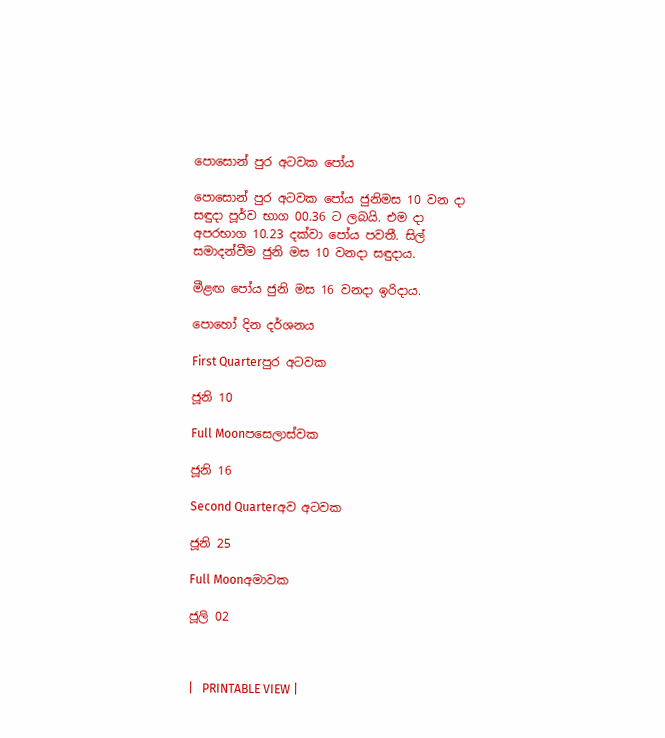පොසොන් පුර අටවක පෝය

පොසොන් පුර අටවක පෝය ජුනිමස 10 වන දා සඳුදා පූර්ව භාග 00.36 ට ලබයි. එම දා අපරභාග 10.23 දක්වා පෝය පවතී. සිල් සමාදන්වීම ජුනි මස 10 වනදා සඳුදාය.

මීළඟ පෝය ජුනි මස 16 වනදා ඉරිදාය.

පොහෝ දින දර්ශනය

First Quarterපුර අටවක

ජූනි 10

Full Moonපසෙලාස්වක

ජූනි 16

Second Quarterඅව අටවක

ජූනි 25

Full Moonඅමාවක

ජූලි 02



|   PRINTABLE VIEW |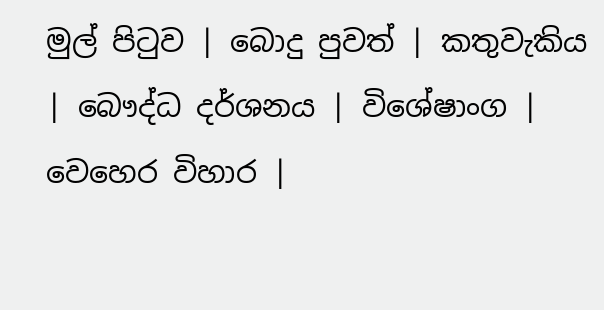මුල් පිටුව | බොදු පුවත් | කතුවැකිය | බෞද්ධ දර්ශනය | විශේෂාංග | වෙහෙර විහාර |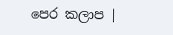පෙර කලාප |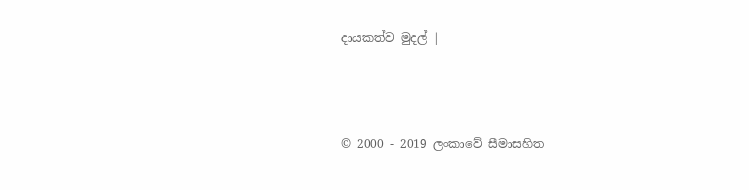දායකත්ව මුදල් |



© 2000 - 2019 ලංකාවේ සීමාසහිත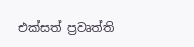එක්සත් ප්‍රවෘත්ති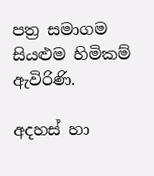පත්‍ර සමාගම
සියළුම හිමිකම් ඇවිරිණි.

අදහස් හා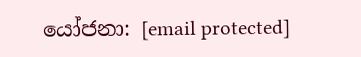යෝජනා: [email protected]